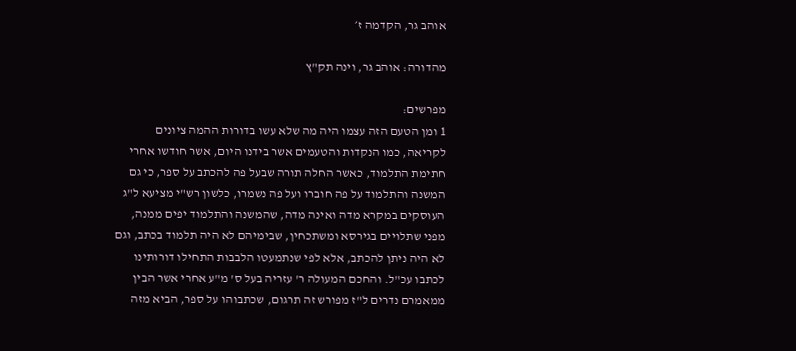אוהב גר, הקדמה ז׳

מהדורה: אוהב גר, וינה תק"ץ

מפרשים:
1 ומן הטעם הזה עצמו היה מה שלא עשו בדורות ההמה ציונים לקריאה, כמו הנקדות והטעמים אשר בידנו היום, אשר חודשו אחרי חתימת התלמוד, כאשר החלה תורה שבעל פה להכתב על ספר, כי גם המשנה והתלמוד על פה חוברו ועל פה נשמרו, כלשון רש"י מציעא ל"ג העוסקים במקרא מדה ואינה מדה, שהמשנה והתלמוד יפים ממנה, מפני שתלויים בגירסא ומשתכחין, שבימיהם לא היה תלמוד בכתב, וגם לא היה ניתן להכתב, אלא לפי שנתמעטו הלבבות התחילו דורותינו לכתבו עכ"ל. והחכם המעולה ר' עזריה בעל ס' מ"ע אחרי אשר הבין ממאמרם נדרים ל"ז מפורש זה תרגום, שכתבוהו על ספר, הביא מזה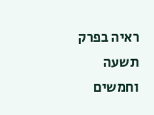ראיה בפרק תשעה וחמשים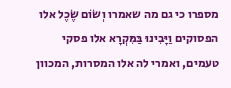מספרו כי גם מה שאמרו וְשׂוֹם שֶׂכֶל אלו הפסוקים וַיָּבִינוּ בַּמִּקְרָא אלו פסקי טעמים, ואמרי לה אלו המסרות, המכוון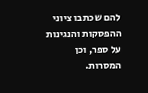להם שכתבו ציוני ההפסקות והנגינות על ספר, וכן המסרות.